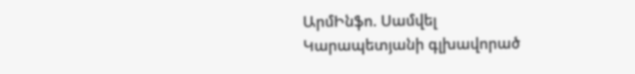ԱրմԻնֆո. Սամվել Կարապետյանի գլխավորած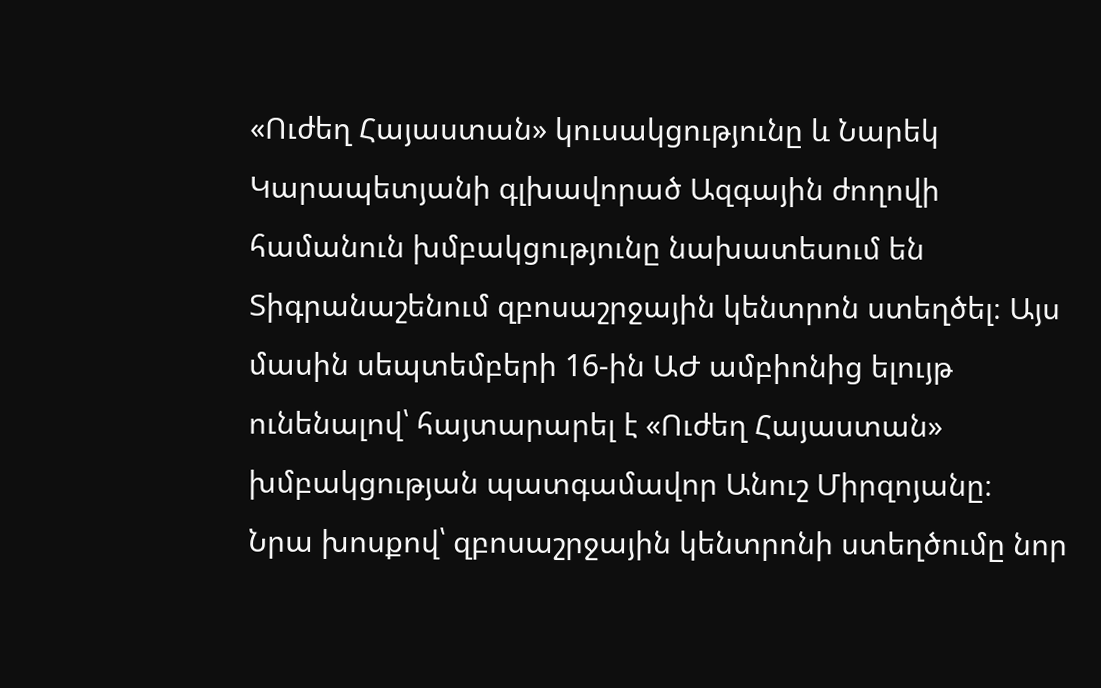«Ուժեղ Հայաստան» կուսակցությունը և Նարեկ Կարապետյանի գլխավորած Ազգային ժողովի համանուն խմբակցությունը նախատեսում են Տիգրանաշենում զբոսաշրջային կենտրոն ստեղծել։ Այս մասին սեպտեմբերի 16-ին ԱԺ ամբիոնից ելույթ ունենալով՝ հայտարարել է «Ուժեղ Հայաստան» խմբակցության պատգամավոր Անուշ Միրզոյանը։
Նրա խոսքով՝ զբոսաշրջային կենտրոնի ստեղծումը նոր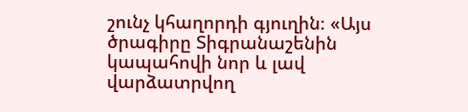շունչ կհաղորդի գյուղին։ «Այս ծրագիրը Տիգրանաշենին կապահովի նոր և լավ վարձատրվող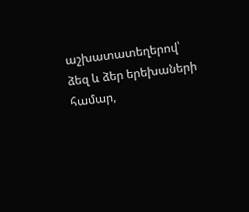աշխատատեղերով՝ ձեզ և ձեր երեխաների համար,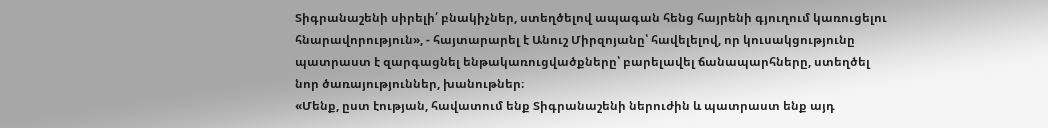Տիգրանաշենի սիրելի՛ բնակիչներ, ստեղծելով ապագան հենց հայրենի գյուղում կառուցելու հնարավորություն», - հայտարարել է Անուշ Միրզոյանը՝ հավելելով, որ կուսակցությունը պատրաստ է զարգացնել ենթակառուցվածքները՝ բարելավել ճանապարհները, ստեղծել նոր ծառայություններ, խանութներ։
«Մենք, ըստ էության, հավատում ենք Տիգրանաշենի ներուժին և պատրաստ ենք այդ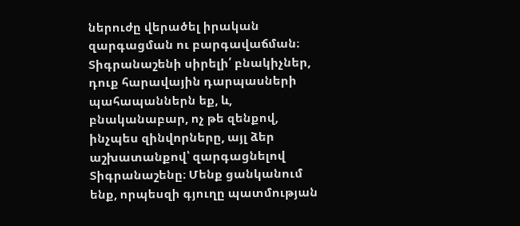ներուժը վերածել իրական զարգացման ու բարգավաճման։ Տիգրանաշենի սիրելի՛ բնակիչներ, դուք հարավային դարպասների պահապաններն եք, և, բնականաբար, ոչ թե զենքով, ինչպես զինվորները, այլ ձեր աշխատանքով՝ զարգացնելով Տիգրանաշենը։ Մենք ցանկանում ենք, որպեսզի գյուղը պատմության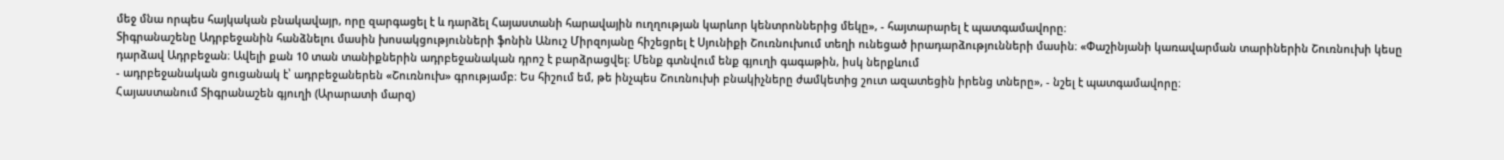մեջ մնա որպես հայկական բնակավայր, որը զարգացել է և դարձել Հայաստանի հարավային ուղղության կարևոր կենտրոններից մեկը», - հայտարարել է պատգամավորը։
Տիգրանաշենը Ադրբեջանին հանձնելու մասին խոսակցությունների ֆոնին Անուշ Միրզոյանը հիշեցրել է Սյունիքի Շուռնուխում տեղի ունեցած իրադարձությունների մասին։ «Փաշինյանի կառավարման տարիներին Շուռնուխի կեսը դարձավ Ադրբեջան։ Ավելի քան 10 տան տանիքներին ադրբեջանական դրոշ է բարձրացվել։ Մենք գտնվում ենք գյուղի գագաթին, իսկ ներքևում
- ադրբեջանական ցուցանակ է՝ ադրբեջաներեն «Շուռնուխ» գրությամբ։ Ես հիշում եմ, թե ինչպես Շուռնուխի բնակիչները ժամկետից շուտ ազատեցին իրենց տները», - նշել է պատգամավորը։
Հայաստանում Տիգրանաշեն գյուղի (Արարատի մարզ)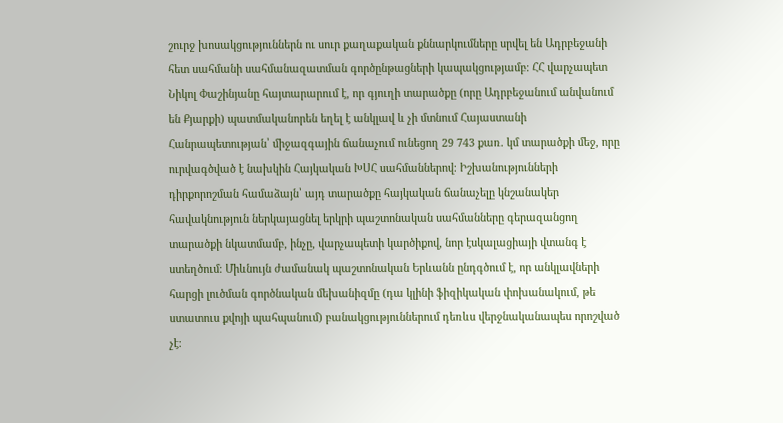շուրջ խոսակցություններն ու սուր քաղաքական քննարկումները սրվել են Ադրբեջանի հետ սահմանի սահմանազատման գործընթացների կապակցությամբ։ ՀՀ վարչապետ Նիկոլ Փաշինյանը հայտարարում է, որ գյուղի տարածքը (որը Ադրբեջանում անվանում են Քյարքի) պատմականորեն եղել է անկլավ և չի մտնում Հայաստանի Հանրապետության՝ միջազգային ճանաչում ունեցող 29 743 քառ. կմ տարածքի մեջ, որը ուրվագծված է նախկին Հայկական ԽՍՀ սահմաններով։ Իշխանությունների դիրքորոշման համաձայն՝ այդ տարածքը հայկական ճանաչելը կնշանակեր հավակնություն ներկայացնել երկրի պաշտոնական սահմանները գերազանցող տարածքի նկատմամբ, ինչը, վարչապետի կարծիքով, նոր էսկալացիայի վտանգ է ստեղծում։ Միևնույն ժամանակ պաշտոնական Երևանն ընդգծում է, որ անկլավների հարցի լուծման գործնական մեխանիզմը (դա կլինի ֆիզիկական փոխանակում, թե ստատուս քվոյի պահպանում) բանակցություններում դեռևս վերջնականապես որոշված չէ։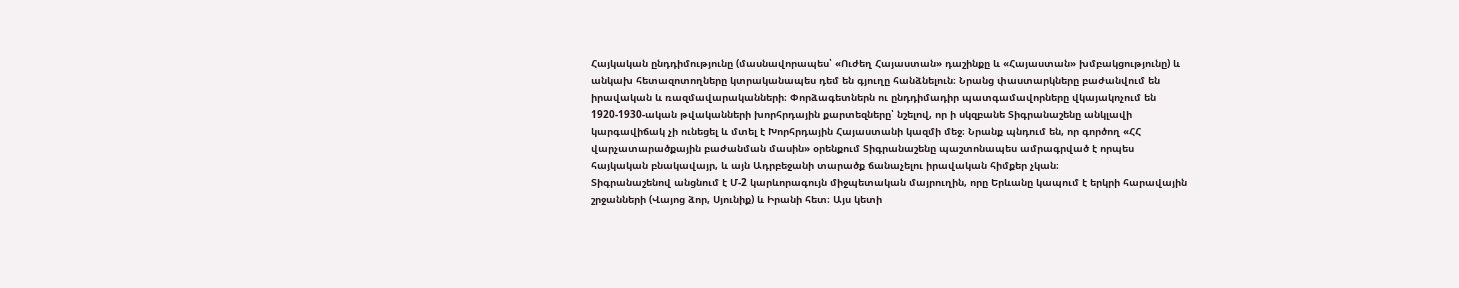Հայկական ընդդիմությունը (մասնավորապես՝ «Ուժեղ Հայաստան» դաշինքը և «Հայաստան» խմբակցությունը) և անկախ հետազոտողները կտրականապես դեմ են գյուղը հանձնելուն։ Նրանց փաստարկները բաժանվում են իրավական և ռազմավարականների։ Փորձագետներն ու ընդդիմադիր պատգամավորները վկայակոչում են 1920-1930-ական թվականների խորհրդային քարտեզները՝ նշելով, որ ի սկզբանե Տիգրանաշենը անկլավի կարգավիճակ չի ունեցել և մտել է Խորհրդային Հայաստանի կազմի մեջ։ Նրանք պնդում են, որ գործող «ՀՀ վարչատարածքային բաժանման մասին» օրենքում Տիգրանաշենը պաշտոնապես ամրագրված է որպես հայկական բնակավայր, և այն Ադրբեջանի տարածք ճանաչելու իրավական հիմքեր չկան։
Տիգրանաշենով անցնում է Մ-2 կարևորագույն միջպետական մայրուղին, որը Երևանը կապում է երկրի հարավային շրջանների (Վայոց ձոր, Սյունիք) և Իրանի հետ։ Այս կետի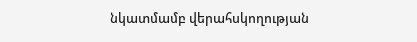նկատմամբ վերահսկողության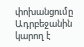փոխանցումը Ադրբեջանին կարող է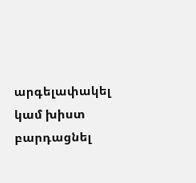արգելափակել կամ խիստ բարդացնել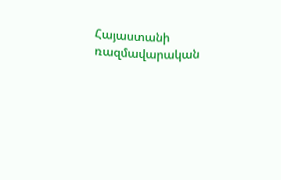Հայաստանի ռազմավարական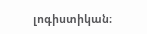լոգիստիկան։